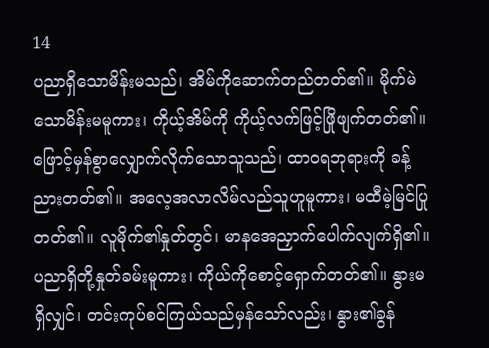14
ပညာရှိသောမိန်းမသည်၊ အိမ်ကိုဆောက်တည်တတ်၏။ မိုက်မဲသောမိန်းမမူကား၊ ကိုယ့်အိမ်ကို ကိုယ့်လက်ဖြင့်ဖြိုဖျက်တတ်၏။ ဖြောင့်မှန်စွာလျှောက်လိုက်သောသူသည်၊ ထာဝရဘုရားကို ခန့်ညားတတ်၏။ အလေ့အလာလိမ်လည်သူဟူမူကား၊ မထီမဲ့မြင်ပြုတတ်၏။ လူမိုက်၏နှုတ်တွင်၊ မာနအေညှာက်ပေါက်လျက်ရှိ၏။ ပညာရှိတို့နှုတ်ခမ်းမူကား၊ ကိုယ်ကိုစောင့်ရှောက်တတ်၏။ နွားမရှိလျှင်၊ တင်းကုပ်စင်ကြယ်သည်မှန်သော်လည်း၊ နွား၏ခွန်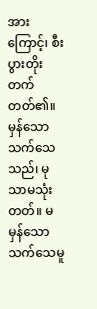အားကြောင့်၊ စီးပွားတိုးတက်တတ်၏။ မှန်သောသက်သေသည်၊ မုသာမသုံးတတ်။ မမှန်သောသက်သေမူ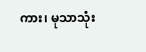ကား၊ မုသာသုံး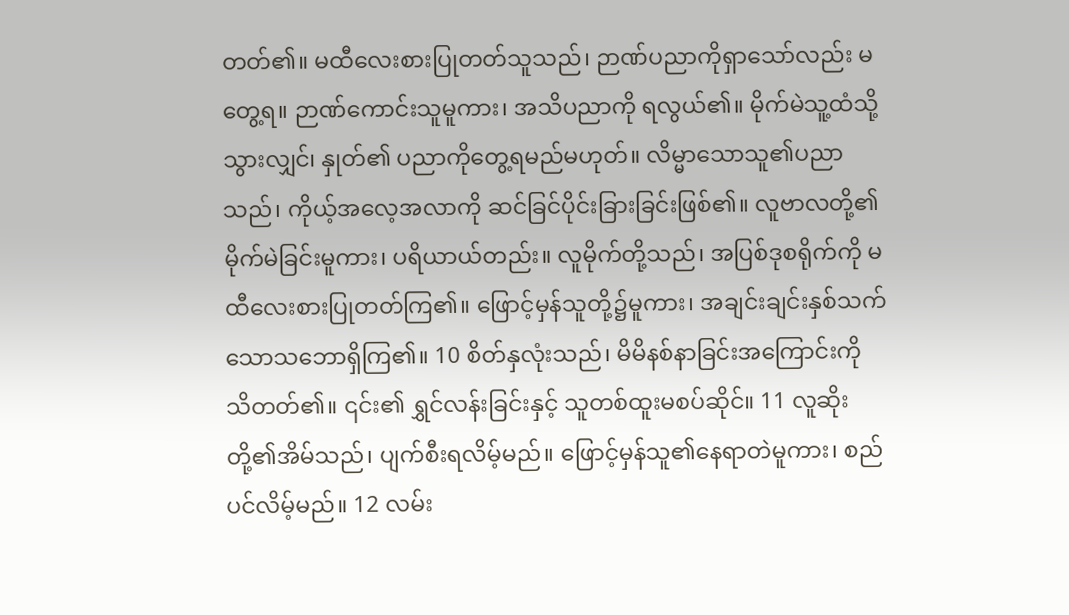တတ်၏။ မထီလေးစားပြုတတ်သူသည်၊ ဉာဏ်ပညာကိုရှာသော်လည်း မတွေ့ရ။ ဉာဏ်ကောင်းသူမူကား၊ အသိပညာကို ရလွယ်၏။ မိုက်မဲသူ့ထံသို့သွားလျှင်၊ နှုတ်၏ ပညာကိုတွေ့ရမည်မဟုတ်။ လိမ္မာသောသူ၏ပညာသည်၊ ကိုယ့်အလေ့အလာကို ဆင်ခြင်ပိုင်းခြားခြင်းဖြစ်၏။ လူဗာလတို့၏မိုက်မဲခြင်းမူကား၊ ပရိယာယ်တည်း။ လူမိုက်တို့သည်၊ အပြစ်ဒုစရိုက်ကို မထီလေးစားပြုတတ်ကြ၏။ ဖြောင့်မှန်သူတို့၌မူကား၊ အချင်းချင်းနှစ်သက်သောသဘောရှိကြ၏။ 10 စိတ်နှလုံးသည်၊ မိမိနစ်နာခြင်းအကြောင်းကို သိတတ်၏။ ၎င်း၏ ရွှင်လန်းခြင်းနှင့် သူတစ်ထူးမစပ်ဆိုင်။ 11 လူဆိုးတို့၏အိမ်သည်၊ ပျက်စီးရလိမ့်မည်။ ဖြောင့်မှန်သူ၏နေရာတဲမူကား၊ စည်ပင်လိမ့်မည်။ 12 လမ်း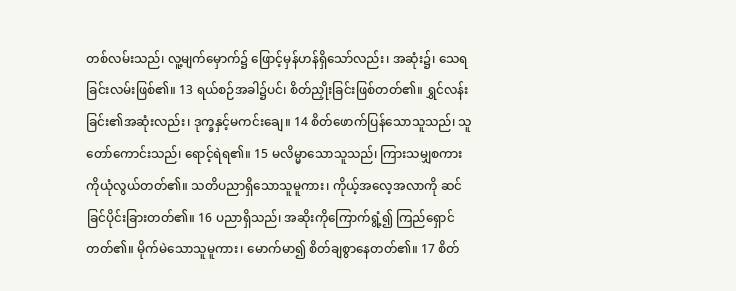တစ်လမ်းသည်၊ လူ့မျက်မှောက်၌ ဖြောင့်မှန်ဟန်ရှိသော်လည်း၊ အဆုံး၌၊ သေရခြင်းလမ်းဖြစ်၏။ 13 ရယ်စဉ်အခါ၌ပင်၊ စိတ်ညှိုးခြင်းဖြစ်တတ်၏။ ရွှင်လန်းခြင်း၏အဆုံးလည်း၊ ဒုက္ခနှင့်မကင်းချေ။ 14 စိတ်ဖောက်ပြန်သောသူသည်၊ သူတော်ကောင်းသည်၊ ရောင့်ရဲရ၏။ 15 မလိမ္မာသောသူသည်၊ ကြားသမျှစကားကိုယုံလွယ်တတ်၏။ သတိပညာရှိသောသူမူကား၊ ကိုယ့်အလေ့အလာကို ဆင်ခြင်ပိုင်းခြားတတ်၏။ 16 ပညာရှိသည်၊ အဆိုးကိုကြောက်ရွံ့၍ ကြည်ရှောင်တတ်၏။ မိုက်မဲသောသူမူကား၊ မောက်မာ၍ စိတ်ချစွာနေတတ်၏။ 17 စိတ်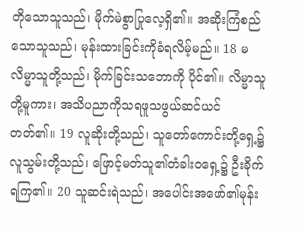တိုသောသူသည်၊ မိုက်မဲစွာပြုလေ့ရှိ၏။ အဆိုးကြံစည်သောသူသည်၊ မုန်းထားခြင်းကိုခံရလိမ့်မည်။ 18 မလိမ္မာသူတို့သည်၊ မိုက်ခြင်းသဘောကို ပိုင်၏။ လိမ္မာသူတို့မူကား၊ အသိပညာကိုသရဖူသဖွယ်ဆင်ယင်တတ်၏။ 19 လူဆိုးတို့သည်၊ သူတော်ကောင်းတို့ရှေ့၌ လူသွမ်းတို့သည်၊ ဖြောင့်မတ်သူ၏တံခါးဝရှေ့၌ ဦးခိုက်ရကြ၏။ 20 သူဆင်းရဲသည်၊ အပေါင်းအဖော်၏မုန်း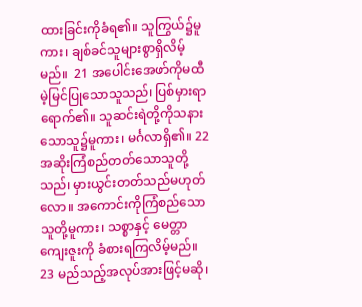ထားခြင်းကိုခံရ၏။ သူကြွယ်၌မူကား၊ ချစ်ခင်သူများစွာရှိလိမ့်မည်။  21 အပေါင်းအေဖာ်ကိုမထီမဲ့မြင်ပြုသောသူသည်၊ ပြစ်မှားရာရောက်၏။ သူဆင်းရဲတို့ကိုသနားသောသူ၌မူကား၊ မင်္ဂလာရှိ၏။ 22 အဆိုးကြံစည်တတ်သောသူတို့သည်၊ မှားယွင်းတတ်သည်မဟုတ်လော။ အကောင်းကိုကြံစည်သောသူတို့မူကား၊ သစ္စာနှင့် မေတ္တာကျေးဇူးကို ခံစားရကြလိမ့်မည်။ 23 မည်သည့်အလုပ်အားဖြင့်မဆို၊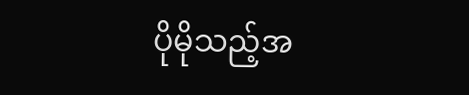ပိုမိုသည့်အ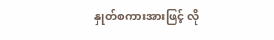နှုတ်စကားအားဖြင့် လို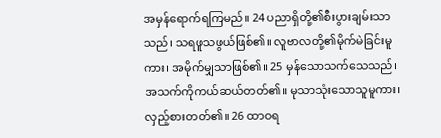အမှန်ရောက်ရကြမည်။ 24 ပညာရှိတို့၏စီးပွားချမ်းသာသည်၊ သရဖူသဖွယ်ဖြစ်၏။ လူဗာလတို့၏မိုက်မဲခြင်းမူကား၊ အမိုက်မျှသာဖြစ်၏။ 25 မှန်သောသက်သေသည်၊ အသက်ကိုကယ်ဆယ်တတ်၏။ မုသာသုံးသောသူမူကား၊ လှည့်စားတတ်၏။ 26 ထာဝရ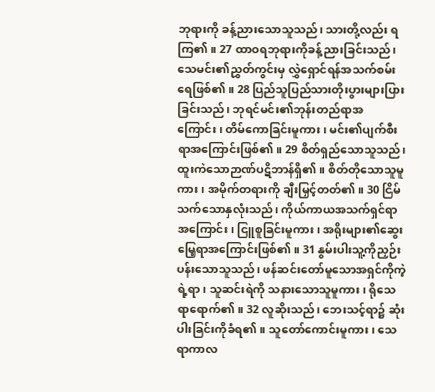ဘုရားကို ခန့်ညားသောသူသည်၊ သားတို့လည်း ရကြ၏။ 27 ထာဝရဘုရားကိုခန့်ညားခြင်းသည်၊ သေမင်း၏ညွှတ်ကွင်းမှ လွှဲရှောင်ရန်အသက်စမ်းရေဖြစ်၏။ 28 ပြည်သူပြည်သားတိုးပွားများပြားခြင်းသည်၊ ဘုရင်မင်း၏ဘုန်းတည်ရာအကြောင်း၊ တိမ်ကောခြင်းမူကား၊ မင်း၏ပျက်စီးရာအကြောင်းဖြစ်၏။ 29 စိတ်ရှည်သောသူသည်၊ ထူးကဲသောဉာဏ်ပဋိဘာန်ရှိ၏။ စိတ်တိုသောသူမူကား၊ အမိုက်တရားကို ချီးမြှင့်တတ်၏။ 30 ငြိမ်သက်သောနှလုံးသည်၊ ကိုယ်ကာယအသက်ရှင်ရာအကြောင်း၊ ငြူစူခြင်းမူကား၊ အရိုးများ၏ဆွေးမြေ့ရာအကြောင်းဖြစ်၏။ 31 နွမ်းပါးသူ့ကိုညှဉ်းပန်းသောသူသည်၊ ဖန်ဆင်းတော်မူသောအရှင်ကိုကဲ့ရဲ့ရာ၊ သူဆင်းရဲကို သနားသောသူမူကား၊ ရိုသေရာရောက်၏။ 32 လူဆိုးသည်၊ ဘေးသင့်ရာ၌ ဆုံးပါးခြင်းကိုခံရ၏။ သူတော်ကောင်းမူကား၊ သေရာကာလ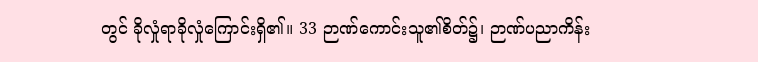တွင် ခိုလှုံရာခိုလှုံကြောင်းရှိ၏။ 33 ဉာဏ်ကောင်းသူ၏စိတ်၌၊ ဉာဏ်ပညာကိန်း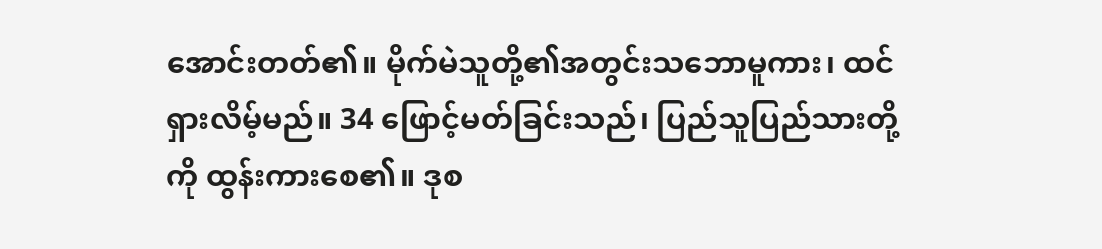အောင်းတတ်၏။ မိုက်မဲသူတို့၏အတွင်းသဘောမူကား၊ ထင်ရှားလိမ့်မည်။ 34 ဖြောင့်မတ်ခြင်းသည်၊ ပြည်သူပြည်သားတို့ကို ထွန်းကားစေ၏။ ဒုစ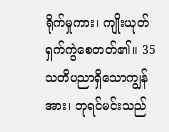ရိုက်မှုကား၊ ကျိုးယုတ်ရှက်ကွဲစေတတ်၏။ 35 သတိပညာရှိသောကျွန်အား၊ ဘုရင်မင်းသည်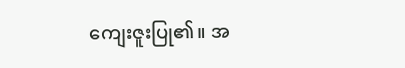ကျေးဇူးပြု၏။ အ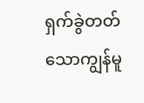ရှက်ခွဲတတ်သောကျွန်မူ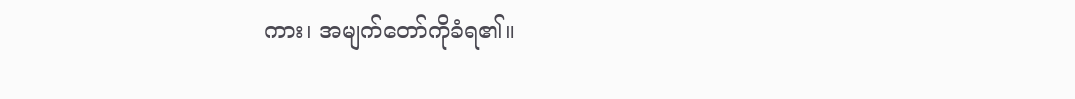ကား၊ အမျက်တော်ကိုခံရ၏။